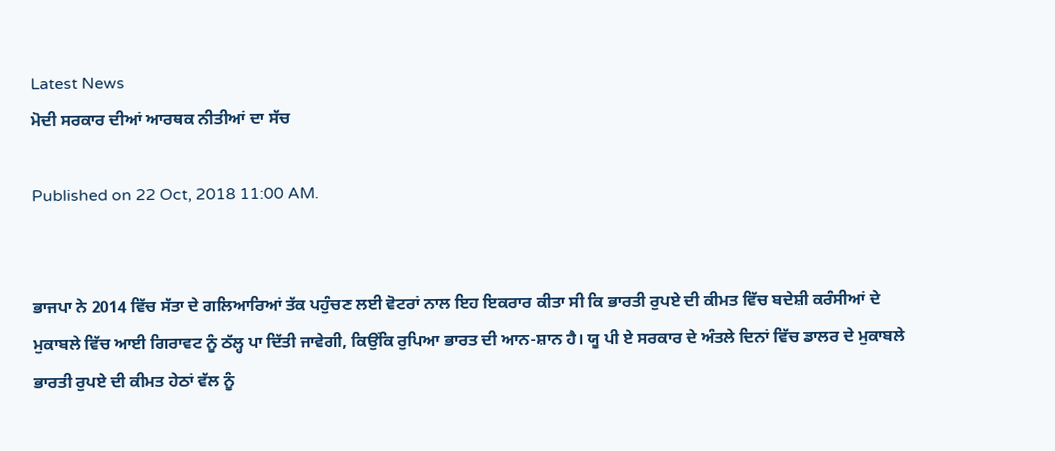Latest News
ਮੋਦੀ ਸਰਕਾਰ ਦੀਆਂ ਆਰਥਕ ਨੀਤੀਆਂ ਦਾ ਸੱਚ

Published on 22 Oct, 2018 11:00 AM.


ਭਾਜਪਾ ਨੇ 2014 ਵਿੱਚ ਸੱਤਾ ਦੇ ਗਲਿਆਰਿਆਂ ਤੱਕ ਪਹੁੰਚਣ ਲਈ ਵੋਟਰਾਂ ਨਾਲ ਇਹ ਇਕਰਾਰ ਕੀਤਾ ਸੀ ਕਿ ਭਾਰਤੀ ਰੁਪਏ ਦੀ ਕੀਮਤ ਵਿੱਚ ਬਦੇਸ਼ੀ ਕਰੰਸੀਆਂ ਦੇ ਮੁਕਾਬਲੇ ਵਿੱਚ ਆਈ ਗਿਰਾਵਟ ਨੂੰ ਠੱਲ੍ਹ ਪਾ ਦਿੱਤੀ ਜਾਵੇਗੀ, ਕਿਉਂਕਿ ਰੁਪਿਆ ਭਾਰਤ ਦੀ ਆਨ-ਸ਼ਾਨ ਹੈ। ਯੂ ਪੀ ਏ ਸਰਕਾਰ ਦੇ ਅੰਤਲੇ ਦਿਨਾਂ ਵਿੱਚ ਡਾਲਰ ਦੇ ਮੁਕਾਬਲੇ ਭਾਰਤੀ ਰੁਪਏ ਦੀ ਕੀਮਤ ਹੇਠਾਂ ਵੱਲ ਨੂੰ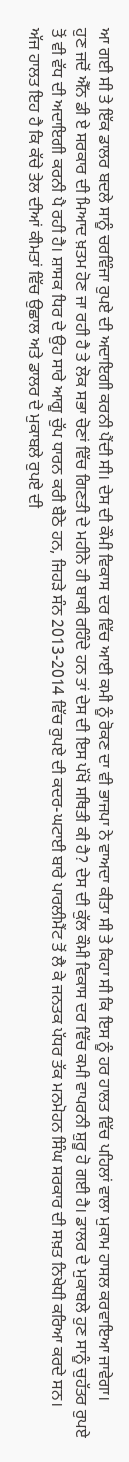ਆ ਗਈ ਸੀ ਤੇ ਇੱਕ ਡਾਲਰ ਬਦਲੇ ਸਾਨੂੰ ਚਰਵਿੰਜਾ ਰੁਪਏ ਦੀ ਅਦਾਇਗੀ ਕਰਨੀ ਪੈਂਦੀ ਸੀ। ਦੇਸ ਦੀ ਕੌਮੀ ਵਿਕਾਸ ਦਰ ਵਿੱਚ ਆਈ ਕਮੀ ਨੂੰ ਰੋਕਣ ਦਾ ਵੀ ਭਾਜਪਾ ਨੇ ਵਾਅਦਾ ਕੀਤਾ ਸੀ ਤੇ ਕਿਹਾ ਸੀ ਕਿ ਇਸ ਨੂੰ ਹਰ ਹਾਲਤ ਵਿੱਚ ਪਹਿਲਾਂ ਵਾਲਾ ਮੁਕਾਮ ਹਾਸਲ ਕਰਵਾਇਆ ਜਾਵੇਗਾ।
ਹੁਣ ਜਦੋਂ ਐੱਨ ਡੀ ਏ ਸਰਕਾਰ ਦੀ ਮਿਆਦ ਖ਼ਤਮ ਹੋਣ ਜਾ ਰਹੀ ਹੈ ਤੇ ਲੋਕ ਸਭਾ ਚੋਣਾਂ ਵਿੱਚ ਗਿਣਤੀ ਦੇ ਮਹੀਨੇ ਹੀ ਬਾਕੀ ਰਹਿੰਦੇ ਹਨ ਤਾਂ ਦੇਸ ਦੀ ਇਸ ਪੱਖੋਂ ਸਥਿਤੀ ਕੀ ਹੈ? ਦੇਸ ਦੀ ਕੁੱਲ ਕੌਮੀ ਵਿਕਾਸ ਦਰ ਵਿੱਚ ਕਮੀ ਵਾਪਰਨੀ ਸ਼ੁਰੂ ਹੋ ਗਈ ਹੈ। ਡਾਲਰ ਦੇ ਮੁਕਾਬਲੇ ਹੁਣ ਸਾਨੂੰ ਚੁਹੱਤਰ ਰੁਪਏ ਤੋਂ ਵੀ ਵੱਧ ਦੀ ਅਦਾਇਗੀ ਕਰਨੀ ਪੈ ਰਹੀ ਹੈ। ਸ਼ਾਸਕ ਧਿਰ ਦੇ ਉਹ ਸਾਰੇ ਆਗੂ ਚੁੱਪ ਧਾਰਨ ਕਰੀ ਬੈਠੇ ਹਨ, ਜਿਹੜੇ ਸੰਨ 2013-2014 ਵਿੱਚ ਰੁਪਏ ਦੀ ਕਦਰ-ਘਟਾਈ ਬਾਰੇ ਪਾਰਲੀਮੈਂਟ ਤੋਂ ਲੈ ਕੇ ਜਨਤਕ ਪੱਧਰ ਤੱਕ ਮਨਮੋਹਨ ਸਿੰਘ ਸਰਕਾਰ ਦੀ ਸਖ਼ਤ ਨਿਖੇਧੀ ਕਰਿਆ ਕਰਦੇ ਸਨ।
ਅੱਜ ਹਾਲਤ ਇਹ ਹੈ ਕਿ ਕੱਚੇ ਤੇਲ ਦੀਆਂ ਕੀਮਤਾਂ ਵਿੱਚ ਉਛਾਲ ਅਤੇ ਡਾਲਰ ਦੇ ਮੁਕਾਬਲੇ ਰੁਪਏ ਦੀ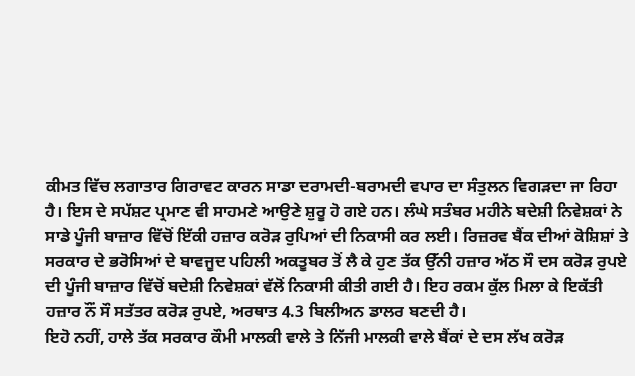ਕੀਮਤ ਵਿੱਚ ਲਗਾਤਾਰ ਗਿਰਾਵਟ ਕਾਰਨ ਸਾਡਾ ਦਰਾਮਦੀ-ਬਰਾਮਦੀ ਵਪਾਰ ਦਾ ਸੰਤੁਲਨ ਵਿਗੜਦਾ ਜਾ ਰਿਹਾ ਹੈ। ਇਸ ਦੇ ਸਪੱਸ਼ਟ ਪ੍ਰਮਾਣ ਵੀ ਸਾਹਮਣੇ ਆਉਣੇ ਸ਼ੁਰੂ ਹੋ ਗਏ ਹਨ। ਲੰਘੇ ਸਤੰਬਰ ਮਹੀਨੇ ਬਦੇਸ਼ੀ ਨਿਵੇਸ਼ਕਾਂ ਨੇ ਸਾਡੇ ਪੂੰਜੀ ਬਾਜ਼ਾਰ ਵਿੱਚੋਂ ਇੱਕੀ ਹਜ਼ਾਰ ਕਰੋੜ ਰੁਪਿਆਂ ਦੀ ਨਿਕਾਸੀ ਕਰ ਲਈ। ਰਿਜ਼ਰਵ ਬੈਂਕ ਦੀਆਂ ਕੋਸ਼ਿਸ਼ਾਂ ਤੇ ਸਰਕਾਰ ਦੇ ਭਰੋਸਿਆਂ ਦੇ ਬਾਵਜੂਦ ਪਹਿਲੀ ਅਕਤੂਬਰ ਤੋਂ ਲੈ ਕੇ ਹੁਣ ਤੱਕ ਉੱਨੀ ਹਜ਼ਾਰ ਅੱਠ ਸੌ ਦਸ ਕਰੋੜ ਰੁਪਏ ਦੀ ਪੂੰਜੀ ਬਾਜ਼ਾਰ ਵਿੱਚੋਂ ਬਦੇਸ਼ੀ ਨਿਵੇਸ਼ਕਾਂ ਵੱਲੋਂ ਨਿਕਾਸੀ ਕੀਤੀ ਗਈ ਹੈ। ਇਹ ਰਕਮ ਕੁੱਲ ਮਿਲਾ ਕੇ ਇਕੱਤੀ ਹਜ਼ਾਰ ਨੌਂ ਸੌ ਸਤੱਤਰ ਕਰੋੜ ਰੁਪਏ, ਅਰਥਾਤ 4.3 ਬਿਲੀਅਨ ਡਾਲਰ ਬਣਦੀ ਹੈ।
ਇਹੋ ਨਹੀਂ, ਹਾਲੇ ਤੱਕ ਸਰਕਾਰ ਕੌਮੀ ਮਾਲਕੀ ਵਾਲੇ ਤੇ ਨਿੱਜੀ ਮਾਲਕੀ ਵਾਲੇ ਬੈਂਕਾਂ ਦੇ ਦਸ ਲੱਖ ਕਰੋੜ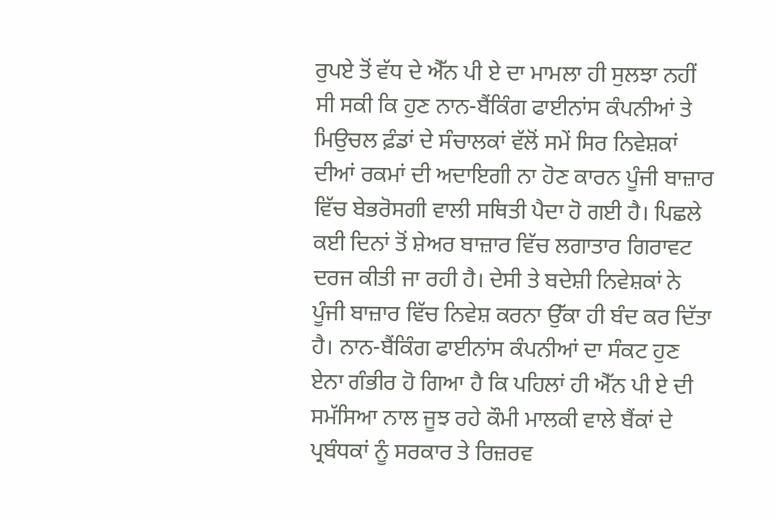ਰੁਪਏ ਤੋਂ ਵੱਧ ਦੇ ਐੱਨ ਪੀ ਏ ਦਾ ਮਾਮਲਾ ਹੀ ਸੁਲਝਾ ਨਹੀਂ ਸੀ ਸਕੀ ਕਿ ਹੁਣ ਨਾਨ-ਬੈਂਕਿੰਗ ਫਾਈਨਾਂਸ ਕੰਪਨੀਆਂ ਤੇ ਮਿਉਚਲ ਫ਼ੰਡਾਂ ਦੇ ਸੰਚਾਲਕਾਂ ਵੱਲੋਂ ਸਮੇਂ ਸਿਰ ਨਿਵੇਸ਼ਕਾਂ ਦੀਆਂ ਰਕਮਾਂ ਦੀ ਅਦਾਇਗੀ ਨਾ ਹੋਣ ਕਾਰਨ ਪੂੰਜੀ ਬਾਜ਼ਾਰ ਵਿੱਚ ਬੇਭਰੋਸਗੀ ਵਾਲੀ ਸਥਿਤੀ ਪੈਦਾ ਹੋ ਗਈ ਹੈ। ਪਿਛਲੇ ਕਈ ਦਿਨਾਂ ਤੋਂ ਸ਼ੇਅਰ ਬਾਜ਼ਾਰ ਵਿੱਚ ਲਗਾਤਾਰ ਗਿਰਾਵਟ ਦਰਜ ਕੀਤੀ ਜਾ ਰਹੀ ਹੈ। ਦੇਸੀ ਤੇ ਬਦੇਸ਼ੀ ਨਿਵੇਸ਼ਕਾਂ ਨੇ ਪੂੰਜੀ ਬਾਜ਼ਾਰ ਵਿੱਚ ਨਿਵੇਸ਼ ਕਰਨਾ ਉੱਕਾ ਹੀ ਬੰਦ ਕਰ ਦਿੱਤਾ ਹੈ। ਨਾਨ-ਬੈਂਕਿੰਗ ਫਾਈਨਾਂਸ ਕੰਪਨੀਆਂ ਦਾ ਸੰਕਟ ਹੁਣ ਏਨਾ ਗੰਭੀਰ ਹੋ ਗਿਆ ਹੈ ਕਿ ਪਹਿਲਾਂ ਹੀ ਐੱਨ ਪੀ ਏ ਦੀ ਸਮੱਸਿਆ ਨਾਲ ਜੂਝ ਰਹੇ ਕੌਮੀ ਮਾਲਕੀ ਵਾਲੇ ਬੈਂਕਾਂ ਦੇ ਪ੍ਰਬੰਧਕਾਂ ਨੂੰ ਸਰਕਾਰ ਤੇ ਰਿਜ਼ਰਵ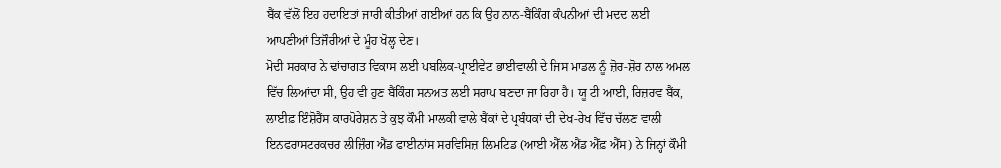ਬੈਂਕ ਵੱਲੋਂ ਇਹ ਹਦਾਇਤਾਂ ਜਾਰੀ ਕੀਤੀਆਂ ਗਈਆਂ ਹਨ ਕਿ ਉਹ ਨਾਨ-ਬੈਂਕਿੰਗ ਕੰਪਨੀਆਂ ਦੀ ਮਦਦ ਲਈ ਆਪਣੀਆਂ ਤਿਜੌਰੀਆਂ ਦੇ ਮੂੰਹ ਖੋਲ੍ਹ ਦੇਣ।
ਮੋਦੀ ਸਰਕਾਰ ਨੇ ਢਾਂਚਾਗਤ ਵਿਕਾਸ ਲਈ ਪਬਲਿਕ-ਪ੍ਰਾਈਵੇਟ ਭਾਈਵਾਲੀ ਦੇ ਜਿਸ ਮਾਡਲ ਨੂੰ ਜ਼ੋਰ-ਸ਼ੋਰ ਨਾਲ ਅਮਲ ਵਿੱਚ ਲਿਆਂਦਾ ਸੀ, ਉਹ ਵੀ ਹੁਣ ਬੈਂਕਿੰਗ ਸਨਅਤ ਲਈ ਸਰਾਪ ਬਣਦਾ ਜਾ ਰਿਹਾ ਹੈ। ਯੂ ਟੀ ਆਈ, ਰਿਜ਼ਰਵ ਬੈਂਕ, ਲਾਈਫ਼ ਇੰਸ਼ੋਰੈਂਸ ਕਾਰਪੋਰੇਸ਼ਨ ਤੇ ਕੁਝ ਕੌਮੀ ਮਾਲਕੀ ਵਾਲੇ ਬੈਂਕਾਂ ਦੇ ਪ੍ਰਬੰਧਕਾਂ ਦੀ ਦੇਖ-ਰੇਖ ਵਿੱਚ ਚੱਲਣ ਵਾਲੀ ਇਨਫਰਾਸਟਰਕਚਰ ਲੀਜ਼ਿੰਗ ਐਂਡ ਫਾਈਨਾਂਸ ਸਰਵਿਸਿਜ਼ ਲਿਮਟਿਡ (ਆਈ ਐੱਲ ਐਂਡ ਐੱਫ਼ ਐੱਸ) ਨੇ ਜਿਨ੍ਹਾਂ ਕੌਮੀ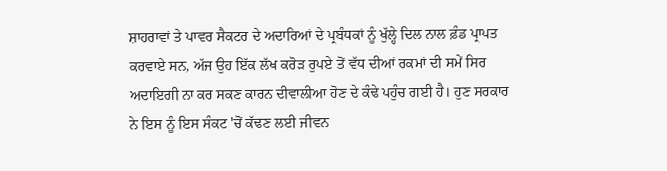ਸ਼ਾਹਰਾਵਾਂ ਤੇ ਪਾਵਰ ਸੈਕਟਰ ਦੇ ਅਦਾਰਿਆਂ ਦੇ ਪ੍ਰਬੰਧਕਾਂ ਨੂੰ ਖੁੱਲ੍ਹੇ ਦਿਲ ਨਾਲ ਫ਼ੰਡ ਪ੍ਰਾਪਤ ਕਰਵਾਏ ਸਨ, ਅੱਜ ਉਹ ਇੱਕ ਲੱਖ ਕਰੋੜ ਰੁਪਏ ਤੋਂ ਵੱਧ ਦੀਆਂ ਰਕਮਾਂ ਦੀ ਸਮੇਂ ਸਿਰ ਅਦਾਇਗੀ ਨਾ ਕਰ ਸਕਣ ਕਾਰਨ ਦੀਵਾਲੀਆ ਹੋਣ ਦੇ ਕੰਢੇ ਪਹੁੰਚ ਗਈ ਹੈ। ਹੁਣ ਸਰਕਾਰ ਨੇ ਇਸ ਨੂੰ ਇਸ ਸੰਕਟ 'ਚੋਂ ਕੱਢਣ ਲਈ ਜੀਵਨ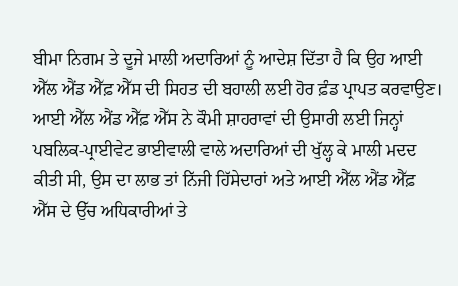ਬੀਮਾ ਨਿਗਮ ਤੇ ਦੂਜੇ ਮਾਲੀ ਅਦਾਰਿਆਂ ਨੂੰ ਆਦੇਸ਼ ਦਿੱਤਾ ਹੈ ਕਿ ਉਹ ਆਈ ਐੱਲ ਐਂਡ ਐੱਫ਼ ਐੱਸ ਦੀ ਸਿਹਤ ਦੀ ਬਹਾਲੀ ਲਈ ਹੋਰ ਫ਼ੰਡ ਪ੍ਰਾਪਤ ਕਰਵਾਉਣ। ਆਈ ਐੱਲ ਐਂਡ ਐੱਫ਼ ਐੱਸ ਨੇ ਕੌਮੀ ਸ਼ਾਹਰਾਵਾਂ ਦੀ ਉਸਾਰੀ ਲਈ ਜਿਨ੍ਹਾਂ ਪਬਲਿਕ-ਪ੍ਰਾਈਵੇਟ ਭਾਈਵਾਲੀ ਵਾਲੇ ਅਦਾਰਿਆਂ ਦੀ ਖੁੱਲ੍ਹ ਕੇ ਮਾਲੀ ਮਦਦ ਕੀਤੀ ਸੀ, ਉਸ ਦਾ ਲਾਭ ਤਾਂ ਨਿੱਜੀ ਹਿੱਸੇਦਾਰਾਂ ਅਤੇ ਆਈ ਐੱਲ ਐਂਡ ਐੱਫ਼ ਐੱਸ ਦੇ ਉੱਚ ਅਧਿਕਾਰੀਆਂ ਤੇ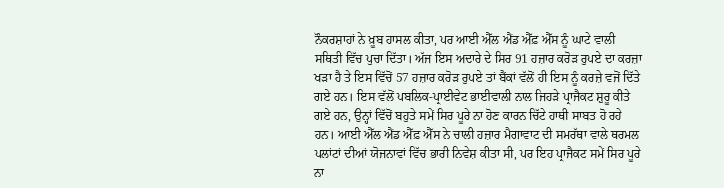ਨੌਕਰਸ਼ਾਹਾਂ ਨੇ ਖ਼ੂਬ ਹਾਸਲ ਕੀਤਾ, ਪਰ ਆਈ ਐੱਲ ਐਂਡ ਐੱਫ਼ ਐੱਸ ਨੂੰ ਘਾਟੇ ਵਾਲੀ ਸਥਿਤੀ ਵਿੱਚ ਪੁਚਾ ਦਿੱਤਾ। ਅੱਜ ਇਸ ਅਦਾਰੇ ਦੇ ਸਿਰ 91 ਹਜ਼ਾਰ ਕਰੋੜ ਰੁਪਏ ਦਾ ਕਰਜ਼ਾ ਖੜਾ ਹੈ ਤੇ ਇਸ ਵਿੱਚੋਂ 57 ਹਜ਼ਾਰ ਕਰੋੜ ਰੁਪਏ ਤਾਂ ਬੈਂਕਾਂ ਵੱਲੋਂ ਹੀ ਇਸ ਨੂੰ ਕਰਜ਼ੇ ਵਜੋਂ ਦਿੱਤੇ ਗਏ ਹਨ। ਇਸ ਵੱਲੋਂ ਪਬਲਿਕ-ਪ੍ਰਾਈਵੇਟ ਭਾਈਵਾਲੀ ਨਾਲ ਜਿਹੜੇ ਪ੍ਰਾਜੈਕਟ ਸ਼ੁਰੂ ਕੀਤੇ ਗਏ ਹਨ, ਉਨ੍ਹਾਂ ਵਿੱਚੋਂ ਬਹੁਤੇ ਸਮੇਂ ਸਿਰ ਪੂਰੇ ਨਾ ਹੋਣ ਕਾਰਨ ਚਿੱਟੇ ਹਾਥੀ ਸਾਬਤ ਹੋ ਰਹੇ ਹਨ। ਆਈ ਐੱਲ ਐਂਡ ਐੱਫ਼ ਐੱਸ ਨੇ ਚਾਲੀ ਹਜ਼ਾਰ ਮੈਗਾਵਾਟ ਦੀ ਸਮਰੱਥਾ ਵਾਲੇ ਥਰਮਲ ਪਲਾਂਟਾਂ ਦੀਆਂ ਯੋਜਨਾਵਾਂ ਵਿੱਚ ਭਾਰੀ ਨਿਵੇਸ਼ ਕੀਤਾ ਸੀ, ਪਰ ਇਹ ਪ੍ਰਾਜੈਕਟ ਸਮੇਂ ਸਿਰ ਪੂਰੇ ਨਾ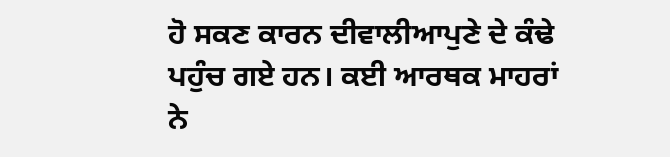ਹੋ ਸਕਣ ਕਾਰਨ ਦੀਵਾਲੀਆਪੁਣੇ ਦੇ ਕੰਢੇ ਪਹੁੰਚ ਗਏ ਹਨ। ਕਈ ਆਰਥਕ ਮਾਹਰਾਂ ਨੇ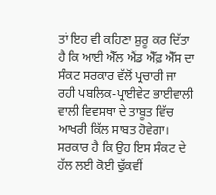ਤਾਂ ਇਹ ਵੀ ਕਹਿਣਾ ਸ਼ੁਰੂ ਕਰ ਦਿੱਤਾ ਹੈ ਕਿ ਆਈ ਐੱਲ ਐਂਡ ਐੱਫ਼ ਐੱਸ ਦਾ ਸੰਕਟ ਸਰਕਾਰ ਵੱਲੋਂ ਪ੍ਰਚਾਰੀ ਜਾ ਰਹੀ ਪਬਲਿਕ-ਪ੍ਰਾਈਵੇਟ ਭਾਈਵਾਲੀ ਵਾਲੀ ਵਿਵਸਥਾ ਦੇ ਤਾਬੂਤ ਵਿੱਚ ਆਖਰੀ ਕਿੱਲ ਸਾਬਤ ਹੋਵੇਗਾ।
ਸਰਕਾਰ ਹੈ ਕਿ ਉਹ ਇਸ ਸੰਕਟ ਦੇ ਹੱਲ ਲਈ ਕੋਈ ਢੁੱਕਵੀਂ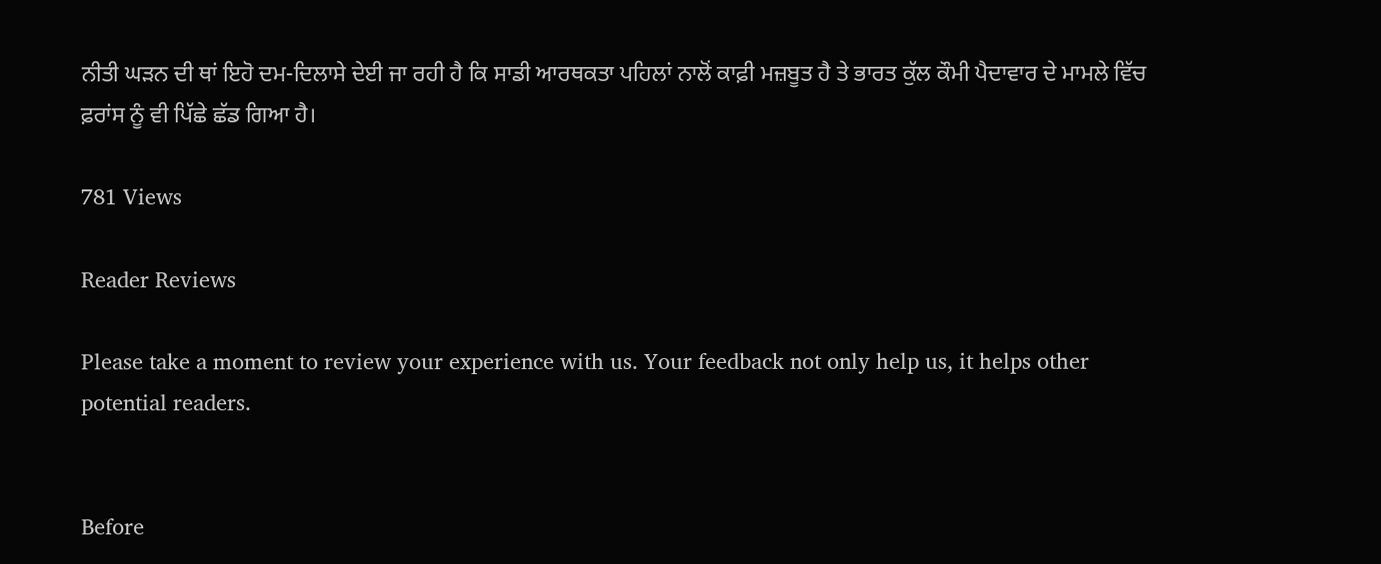ਨੀਤੀ ਘੜਨ ਦੀ ਥਾਂ ਇਹੋ ਦਮ-ਦਿਲਾਸੇ ਦੇਈ ਜਾ ਰਹੀ ਹੈ ਕਿ ਸਾਡੀ ਆਰਥਕਤਾ ਪਹਿਲਾਂ ਨਾਲੋਂ ਕਾਫ਼ੀ ਮਜ਼ਬੂਤ ਹੈ ਤੇ ਭਾਰਤ ਕੁੱਲ ਕੌਮੀ ਪੈਦਾਵਾਰ ਦੇ ਮਾਮਲੇ ਵਿੱਚ ਫ਼ਰਾਂਸ ਨੂੰ ਵੀ ਪਿੱਛੇ ਛੱਡ ਗਿਆ ਹੈ।

781 Views

Reader Reviews

Please take a moment to review your experience with us. Your feedback not only help us, it helps other potential readers.


Before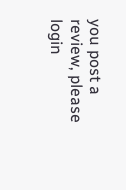you post a review, please login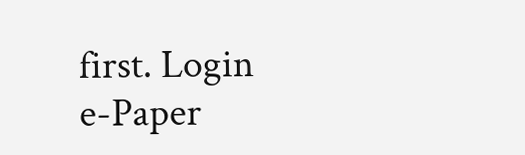first. Login
e-Paper